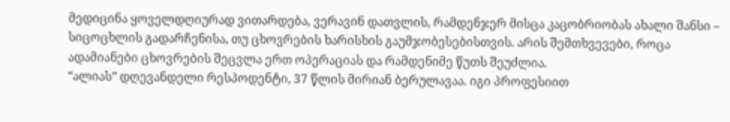მედიცინა ყოველდღიურად ვითარდება, ვერავინ დათვლის, რამდენჯერ მისცა კაცობრიობას ახალი შანსი – სიცოცხლის გადარჩენისა, თუ ცხოვრების ხარისხის გაუმჯობესებისთვის. არის შემთხვევები, როცა ადამიანები ცხოვრების შეცვლა ერთ ოპერაციას და რამდენიმე წუთს შეუძლია.
“ალიას” დღევანდელი რესპოდენტი, 37 წლის მირიან ბერულავაა. იგი პროფესიით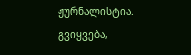ჟურნალისტია. გვიყვება,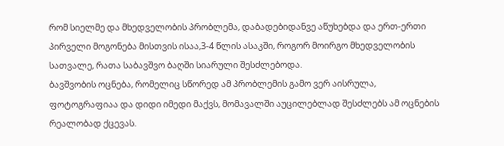რომ სიელმე და მხედველობის პრობლემა, დაბადებიდანვე აწუხებდა და ერთ-ერთი პირველი მოგონება მისთვის ისაა,3-4 წლის ასაკში, როგორ მოირგო მხედველობის სათვალე, რათა საბავშვო ბაღში სიარული შესძლებოდა.
ბავშვობის ოცნება, რომელიც სწორედ ამ პრობლემის გამო ვერ აისრულა, ფოტოგრაფიაა და დიდი იმედი მაქვს, მომავალში აუცილებლად შესძლებს ამ ოცნების რეალობად ქცევას.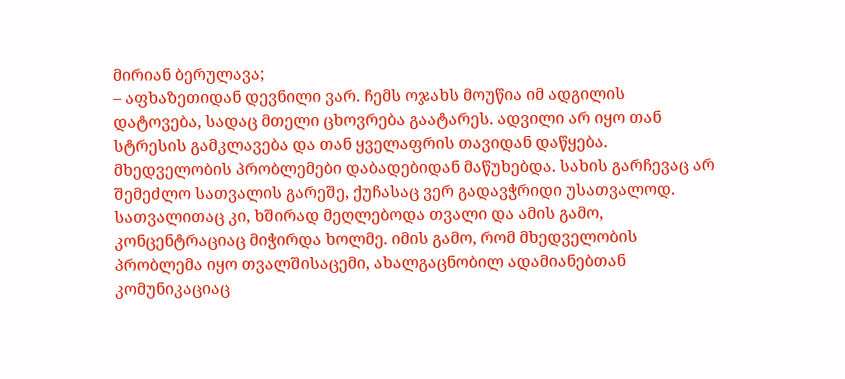მირიან ბერულავა;
– აფხაზეთიდან დევნილი ვარ. ჩემს ოჯახს მოუწია იმ ადგილის დატოვება, სადაც მთელი ცხოვრება გაატარეს. ადვილი არ იყო თან სტრესის გამკლავება და თან ყველაფრის თავიდან დაწყება. მხედველობის პრობლემები დაბადებიდან მაწუხებდა. სახის გარჩევაც არ შემეძლო სათვალის გარეშე, ქუჩასაც ვერ გადავჭრიდი უსათვალოდ. სათვალითაც კი, ხშირად მეღლებოდა თვალი და ამის გამო, კონცენტრაციაც მიჭირდა ხოლმე. იმის გამო, რომ მხედველობის პრობლემა იყო თვალშისაცემი, ახალგაცნობილ ადამიანებთან კომუნიკაციაც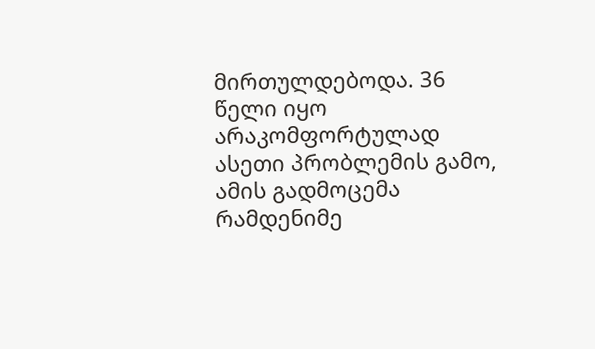მირთულდებოდა. 36 წელი იყო არაკომფორტულად ასეთი პრობლემის გამო, ამის გადმოცემა რამდენიმე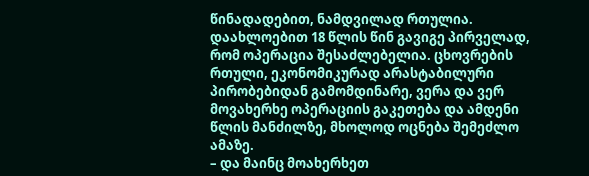წინადადებით, ნამდვილად რთულია.
დაახლოებით 18 წლის წინ გავიგე პირველად, რომ ოპერაცია შესაძლებელია. ცხოვრების რთული, ეკონომიკურად არასტაბილური პირობებიდან გამომდინარე, ვერა და ვერ მოვახერხე ოპერაციის გაკეთება და ამდენი წლის მანძილზე, მხოლოდ ოცნება შემეძლო ამაზე.
– და მაინც მოახერხეთ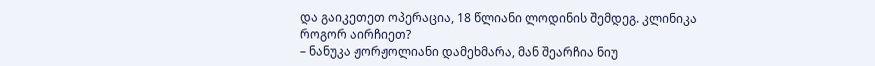და გაიკეთეთ ოპერაცია, 18 წლიანი ლოდინის შემდეგ. კლინიკა როგორ აირჩიეთ?
– ნანუკა ჟორჟოლიანი დამეხმარა, მან შეარჩია ნიუ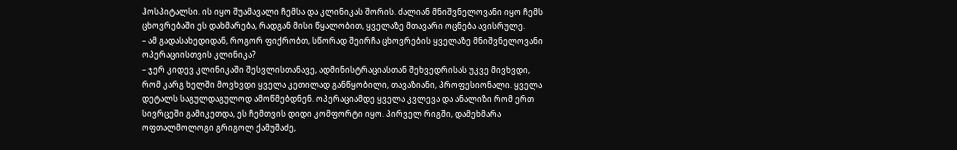ჰოსპიტალსი. ის იყო შუამავალი ჩემსა და კლინიკას შორის. ძალიან მნიშვნელოვანი იყო ჩემს ცხოვრებაში ეს დახმარება, რადგან მისი წყალობით, ყველაზე მთავარი ოცნება ავისრულე.
– ამ გადასახედიდან, როგორ ფიქრობთ, სწორად შეირჩა ცხოვრების ყველაზე მნიშვნელოვანი ოპერაციისთვის კლინიკა?
– ჯერ კიდევ კლინიკაში შესვლისთანავე, ადმინისტრაციასთან შეხვედრისას უკვე მივხვდი, რომ კარგ ხელში მოვხვდი ყველა კეთილად განწყობილი, თავაზიანი, პროფესიონალი. ყველა დეტალს საგულდაგულოდ ამოწმებდნენ. ოპერაციამდე ყველა კვლევა და ანალიზი რომ ერთ სივრცეში გამიკეთდა, ეს ჩემთვის დიდი კომფორტი იყო. პირველ რიგში, დამეხმარა ოფთალმოლოგი გრიგოლ ქამუშაძე,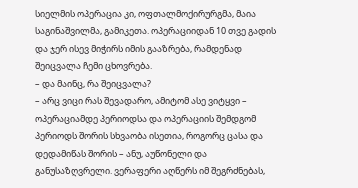სიელმის ოპერაცია კი, ოფთალმოქირურგმა, მაია საგინაშვილმა, გამიკეთა. ოპერაციიდან 10 თვე გადის და ჯერ ისევ მიჭირს იმის გააზრება, რამდენად შეიცვალა ჩემი ცხოვრება.
– და მაინც, რა შეიცვალა?
– არც ვიცი რას შევადარო, ამიტომ ასე ვიტყვი – ოპერაციამდე პერიოდსა და ოპერაციის შემდგომ პერიოდს შორის სხვაობა ისეთია, როგორც ცასა და დედამიწას შორის – ანუ, აუწონელი და განუსაზღვრელი. ვერაფერი აღწერს იმ შეგრძნებას,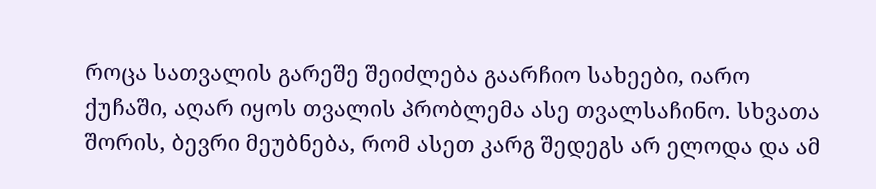როცა სათვალის გარეშე შეიძლება გაარჩიო სახეები, იარო ქუჩაში, აღარ იყოს თვალის პრობლემა ასე თვალსაჩინო. სხვათა შორის, ბევრი მეუბნება, რომ ასეთ კარგ შედეგს არ ელოდა და ამ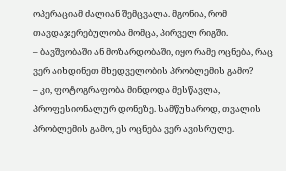ოპერაციამ ძალიან შემცვალა. მგონია, რომ თავდაჯერებულობა მომცა, პირველ რიგში.
– ბავშვობაში ან მოზარდობაში, იყო რამე ოცნება, რაც ვერ აიხდინეთ მხედველობის პრობლემის გამო?
– კი, ფოტოგრაფობა მინდოდა მესწავლა, პროფესიონალურ დონეზე. სამწუხაროდ, თვალის პრობლემის გამო, ეს ოცნება ვერ ავისრულე.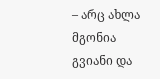– არც ახლა მგონია გვიანი და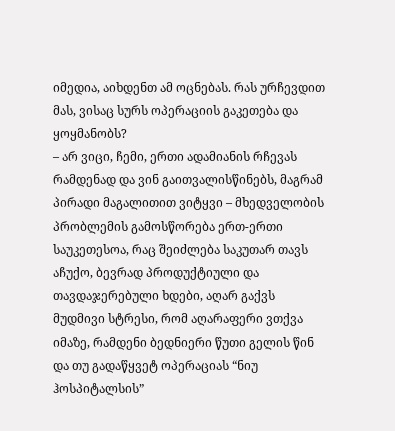იმედია, აიხდენთ ამ ოცნებას. რას ურჩევდით მას, ვისაც სურს ოპერაციის გაკეთება და ყოყმანობს?
– არ ვიცი, ჩემი, ერთი ადამიანის რჩევას რამდენად და ვინ გაითვალისწინებს, მაგრამ პირადი მაგალითით ვიტყვი – მხედველობის პრობლემის გამოსწორება ერთ-ერთი საუკეთესოა, რაც შეიძლება საკუთარ თავს აჩუქო, ბევრად პროდუქტიული და თავდაჯერებული ხდები, აღარ გაქვს მუდმივი სტრესი, რომ აღარაფერი ვთქვა იმაზე, რამდენი ბედნიერი წუთი გელის წინ და თუ გადაწყვეტ ოპერაციას “ნიუ ჰოსპიტალსის”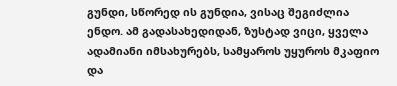გუნდი, სწორედ ის გუნდია, ვისაც შეგიძლია ენდო. ამ გადასახედიდან, ზუსტად ვიცი, ყველა ადამიანი იმსახურებს, სამყაროს უყუროს მკაფიო და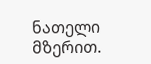ნათელი მზერით.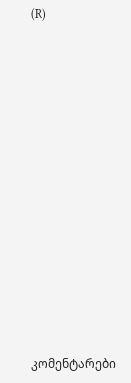(R)














კომენტარები